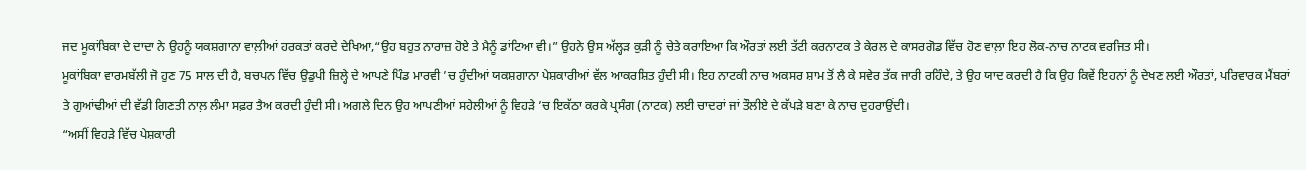ਜਦ ਮੂਕਾਂਬਿਕਾ ਦੇ ਦਾਦਾ ਨੇ ਉਹਨੂੰ ਯਕਸ਼ਗਾਨਾ ਵਾਲ਼ੀਆਂ ਹਰਕਤਾਂ ਕਰਦੇ ਦੇਖਿਆ,“ਉਹ ਬਹੁਤ ਨਾਰਾਜ਼ ਹੋਏ ਤੇ ਮੈਨੂੰ ਡਾਂਟਿਆ ਵੀ।” ਉਹਨੇ ਉਸ ਅੱਲ੍ਹੜ ਕੁੜੀ ਨੂੰ ਚੇਤੇ ਕਰਾਇਆ ਕਿ ਔਰਤਾਂ ਲਈ ਤੱਟੀ ਕਰਨਾਟਕ ਤੇ ਕੇਰਲ ਦੇ ਕਾਸਰਗੋਡ ਵਿੱਚ ਹੋਣ ਵਾਲ਼ਾ ਇਹ ਲੋਕ-ਨਾਚ ਨਾਟਕ ਵਰਜਿਤ ਸੀ।
ਮੂਕਾਂਬਿਕਾ ਵਾਰਮਬੱਲੀ ਜੋ ਹੁਣ 75 ਸਾਲ ਦੀ ਹੈ, ਬਚਪਨ ਵਿੱਚ ਉਡੁਪੀ ਜ਼ਿਲ੍ਹੇ ਦੇ ਆਪਣੇ ਪਿੰਡ ਮਾਰਵੀ ’ਚ ਹੁੰਦੀਆਂ ਯਕਸ਼ਗਾਨਾ ਪੇਸ਼ਕਾਰੀਆਂ ਵੱਲ ਆਕਰਸ਼ਿਤ ਹੁੰਦੀ ਸੀ। ਇਹ ਨਾਟਕੀ ਨਾਚ ਅਕਸਰ ਸ਼ਾਮ ਤੋਂ ਲੈ ਕੇ ਸਵੇਰ ਤੱਕ ਜਾਰੀ ਰਹਿੰਦੇ, ਤੇ ਉਹ ਯਾਦ ਕਰਦੀ ਹੈ ਕਿ ਉਹ ਕਿਵੇਂ ਇਹਨਾਂ ਨੂੰ ਦੇਖਣ ਲਈ ਔਰਤਾਂ, ਪਰਿਵਾਰਕ ਮੈਂਬਰਾਂ ਤੇ ਗੁਆਂਢੀਆਂ ਦੀ ਵੱਡੀ ਗਿਣਤੀ ਨਾਲ਼ ਲੰਮਾ ਸਫ਼ਰ ਤੈਅ ਕਰਦੀ ਹੁੰਦੀ ਸੀ। ਅਗਲੇ ਦਿਨ ਉਹ ਆਪਣੀਆਂ ਸਹੇਲੀਆਂ ਨੂੰ ਵਿਹੜੇ ’ਚ ਇਕੱਠਾ ਕਰਕੇ ਪ੍ਰਸੰਗ (ਨਾਟਕ) ਲਈ ਚਾਦਰਾਂ ਜਾਂ ਤੌਲੀਏ ਦੇ ਕੱਪੜੇ ਬਣਾ ਕੇ ਨਾਚ ਦੁਹਰਾਉਂਦੀ।
“ਅਸੀਂ ਵਿਹੜੇ ਵਿੱਚ ਪੇਸ਼ਕਾਰੀ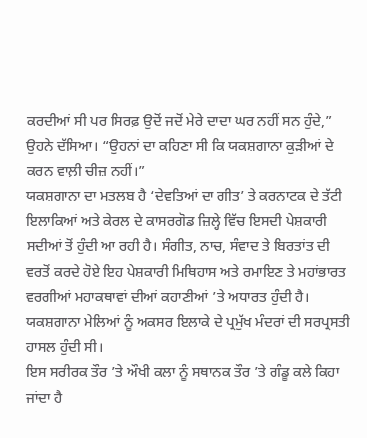ਕਰਦੀਆਂ ਸੀ ਪਰ ਸਿਰਫ਼ ਉਦੋਂ ਜਦੋਂ ਮੇਰੇ ਦਾਦਾ ਘਰ ਨਹੀਂ ਸਨ ਹੁੰਦੇ,” ਉਹਨੇ ਦੱਸਿਆ। “ਉਹਨਾਂ ਦਾ ਕਹਿਣਾ ਸੀ ਕਿ ਯਕਸ਼ਗਾਨਾ ਕੁੜੀਆਂ ਦੇ ਕਰਨ ਵਾਲ਼ੀ ਚੀਜ਼ ਨਹੀਂ।”
ਯਕਸ਼ਗਾਨਾ ਦਾ ਮਤਲਬ ਹੈ ‘ਦੇਵਤਿਆਂ ਦਾ ਗੀਤ’ ਤੇ ਕਰਨਾਟਕ ਦੇ ਤੱਟੀ ਇਲਾਕਿਆਂ ਅਤੇ ਕੇਰਲ ਦੇ ਕਾਸਰਗੋਡ ਜ਼ਿਲ੍ਹੇ ਵਿੱਚ ਇਸਦੀ ਪੇਸ਼ਕਾਰੀ ਸਦੀਆਂ ਤੋਂ ਹੁੰਦੀ ਆ ਰਹੀ ਹੈ। ਸੰਗੀਤ, ਨਾਚ, ਸੰਵਾਦ ਤੇ ਬਿਰਤਾਂਤ ਦੀ ਵਰਤੋਂ ਕਰਦੇ ਹੋਏ ਇਹ ਪੇਸ਼ਕਾਰੀ ਮਿਥਿਹਾਸ ਅਤੇ ਰਮਾਇਣ ਤੇ ਮਹਾਂਭਾਰਤ ਵਰਗੀਆਂ ਮਹਾਕਥਾਵਾਂ ਦੀਆਂ ਕਹਾਣੀਆਂ ’ਤੇ ਅਧਾਰਤ ਹੁੰਦੀ ਹੈ। ਯਕਸ਼ਗਾਨਾ ਮੇਲਿਆਂ ਨੂੰ ਅਕਸਰ ਇਲਾਕੇ ਦੇ ਪ੍ਰਮੁੱਖ ਮੰਦਰਾਂ ਦੀ ਸਰਪ੍ਰਸਤੀ ਹਾਸਲ ਹੁੰਦੀ ਸੀ।
ਇਸ ਸਰੀਰਕ ਤੌਰ ’ਤੇ ਔਖੀ ਕਲਾ ਨੂੰ ਸਥਾਨਕ ਤੌਰ ’ਤੇ ਗੰਡੂ ਕਲੇ ਕਿਹਾ ਜਾਂਦਾ ਹੈ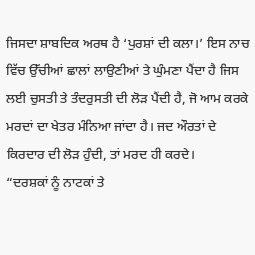ਜਿਸਦਾ ਸ਼ਾਬਦਿਕ ਅਰਥ ਹੈ ‘ਪੁਰਸ਼ਾਂ ਦੀ ਕਲਾ।’ ਇਸ ਨਾਚ ਵਿੱਚ ਉੱਚੀਆਂ ਛਾਲਾਂ ਲਾਉਣੀਆਂ ਤੇ ਘੁੰਮਣਾ ਪੈਂਦਾ ਹੈ ਜਿਸ ਲਈ ਚੁਸਤੀ ਤੇ ਤੰਦਰੁਸਤੀ ਦੀ ਲੋੜ ਪੈਂਦੀ ਹੈ, ਜੋ ਆਮ ਕਰਕੇ ਮਰਦਾਂ ਦਾ ਖੇਤਰ ਮੰਨਿਆ ਜਾਂਦਾ ਹੈ। ਜਦ ਔਰਤਾਂ ਦੇ ਕਿਰਦਾਰ ਦੀ ਲੋੜ ਹੁੰਦੀ, ਤਾਂ ਮਰਦ ਹੀ ਕਰਦੇ।
“ਦਰਸ਼ਕਾਂ ਨੂੰ ਨਾਟਕਾਂ ਤੇ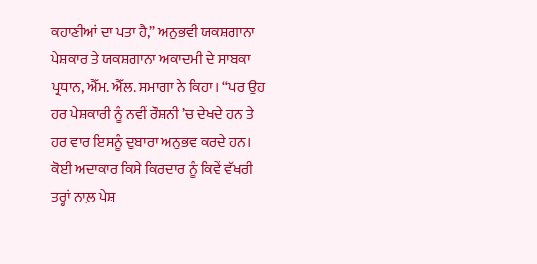ਕਹਾਣੀਆਂ ਦਾ ਪਤਾ ਹੈ,” ਅਨੁਭਵੀ ਯਕਸ਼ਗਾਨਾ ਪੇਸ਼ਕਾਰ ਤੇ ਯਕਸ਼ਗਾਨਾ ਅਕਾਦਮੀ ਦੇ ਸਾਬਕਾ ਪ੍ਰਧਾਨ, ਐੱਮ. ਐੱਲ. ਸਮਾਗਾ ਨੇ ਕਿਹਾ। “ਪਰ ਉਹ ਹਰ ਪੇਸ਼ਕਾਰੀ ਨੂੰ ਨਵੀਂ ਰੌਸ਼ਨੀ ’ਚ ਦੇਖਦੇ ਹਨ ਤੇ ਹਰ ਵਾਰ ਇਸਨੂੰ ਦੁਬਾਰਾ ਅਨੁਭਵ ਕਰਦੇ ਹਨ। ਕੋਈ ਅਦਾਕਾਰ ਕਿਸੇ ਕਿਰਦਾਰ ਨੂੰ ਕਿਵੇਂ ਵੱਖਰੀ ਤਰ੍ਹਾਂ ਨਾਲ਼ ਪੇਸ਼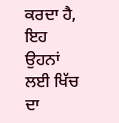ਕਰਦਾ ਹੈ, ਇਹ ਉਹਨਾਂ ਲਈ ਖਿੱਚ ਦਾ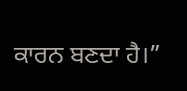ਕਾਰਨ ਬਣਦਾ ਹੈ।”